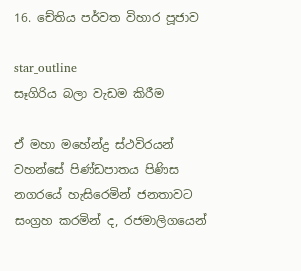16. චේතිය පර්වත විහාර පූජාව

star_outline
සෑගිරිය බලා වැඩම කිරීම

ඒ මහා මහේන්ද්‍ර ස්ථවිරයන් වහන්සේ පිණ්ඩපාතය පිණිස නගරයේ හැසිරෙමින් ජනතාවට සංග්‍රහ කරමින් ද, රජමාලිගයෙන්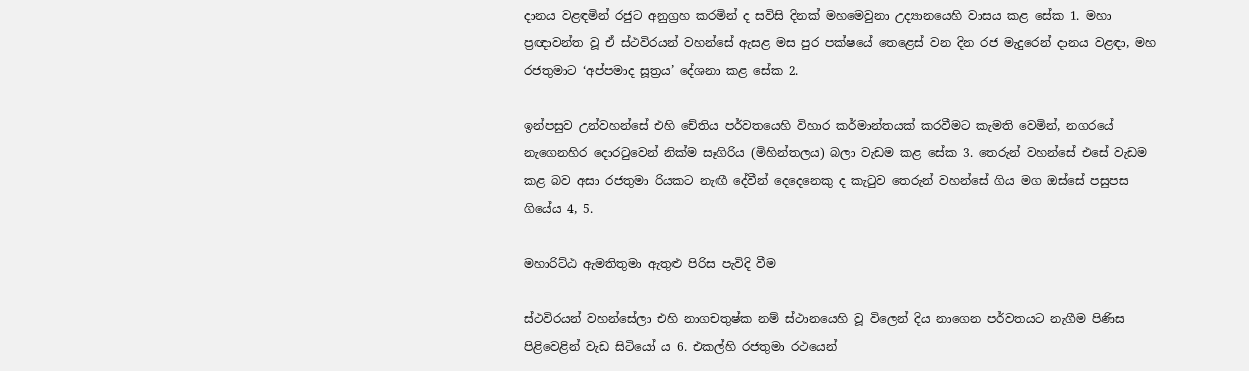දානය වළඳමින් රජුට අනුග්‍රහ කරමින් ද සවිසි දිනක් මහමෙවුනා උද්‍යානයෙහි වාසය කළ සේක 1. මහා ප්‍රඥාවන්ත වූ ඒ ස්ථවිරයන් වහන්සේ ඇසළ මස පුර පක්ෂයේ තෙළෙස් වන දින රජ මැදුරෙන් දානය වළඳා, මහ රජතුමාට ‘අප්පමාද සූත්‍රය’ දේශනා කළ සේක 2.

ඉන්පසුව උන්වහන්සේ එහි චේතිය පර්වතයෙහි විහාර කර්මාන්තයක් කරවීමට කැමති වෙමින්, නගරයේ නැගෙනහිර දොරටුවෙන් නික්ම සෑගිරිය (මිහින්තලය) බලා වැඩම කළ සේක 3. තෙරුන් වහන්සේ එසේ වැඩම කළ බව අසා රජතුමා රියකට නැඟී දේවීන් දෙදෙනෙකු ද කැටුව තෙරුන් වහන්සේ ගිය මග ඔස්සේ පසුපස ගියේය 4, 5.

මහාරිට්ඨ ඇමතිතුමා ඇතුළු පිරිස පැවිදි වීම

ස්ථවිරයන් වහන්සේලා එහි නාගචතුෂ්ක නම් ස්ථානයෙහි වූ විලෙන් දිය නාගෙන පර්වතයට නැගීම පිණිස පිළිවෙළින් වැඩ සිටියෝ ය 6. එකල්හි රජතුමා රථයෙන්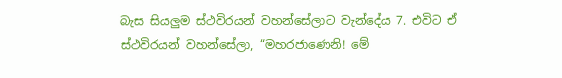බැස සියලුම ස්ථවිරයන් වහන්සේලාට වැන්දේය 7. එවිට ඒ ස්ථවිරයන් වහන්සේලා, “මහරජාණෙනි! මේ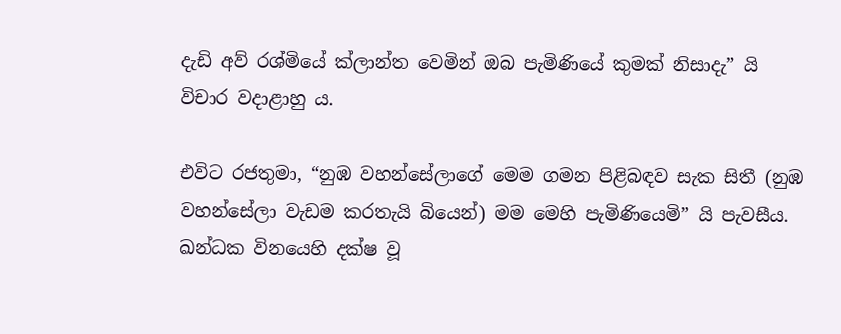දැඩි අව් රශ්මියේ ක්ලාන්ත වෙමින් ඔබ පැමිණියේ කුමක් නිසාදැ” යි විචාර වදාළාහු ය.

එවිට රජතුමා, “නුඹ වහන්සේලාගේ මෙම ගමන පිළිබඳව සැක සිතී (නුඹ වහන්සේලා වැඩම කරතැයි බියෙන්) මම මෙහි පැමිණියෙමි” යි පැවසීය. ඛන්ධක විනයෙහි දක්ෂ වූ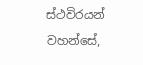ස්ථවිරයන් වහන්සේ,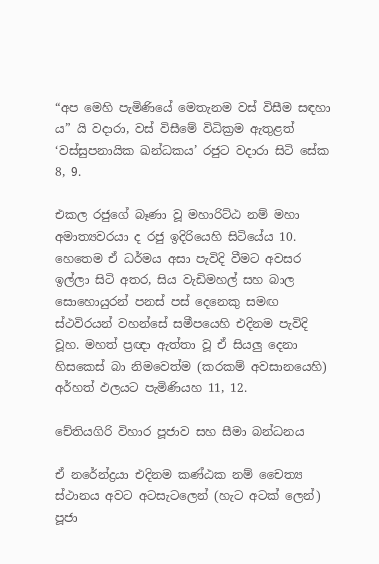“අප මෙහි පැමිණියේ මෙතැනම වස් විසීම සඳහා ය” යි වදාරා, වස් විසීමේ විධික්‍රම ඇතුළත් ‘වස්සුපනායික ඛන්ධකය’ රජුට වදාරා සිටි සේක 8, 9.

එකල රජුගේ බෑණා වූ මහාරිට්ඨ නම් මහා අමාත්‍යවරයා ද රජු ඉදිරියෙහි සිටියේය 10. හෙතෙම ඒ ධර්මය අසා පැවිදි වීමට අවසර ඉල්ලා සිටි අතර, සිය වැඩිමහල් සහ බාල සොහොයුරන් පනස් පස් දෙනෙකු සමඟ ස්ථවිරයන් වහන්සේ සමීපයෙහි එදිනම පැවිදි වූහ. මහත් ප්‍රඥා ඇත්තා වූ ඒ සියලු දෙනා හිසකෙස් බා නිමවෙත්ම (කරකම් අවසානයෙහි) අර්හත් ඵලයට පැමිණියහ 11, 12.

චේතියගිරි විහාර පූජාව සහ සීමා බන්ධනය

ඒ නරේන්ද්‍රයා එදිනම කණ්ඨක නම් චෛත්‍ය ස්ථානය අවට අටසැටලෙන් (හැට අටක් ලෙන්) පූජා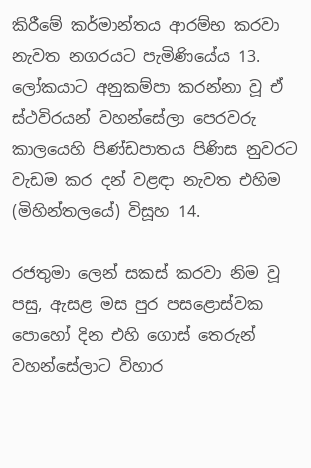කිරීමේ කර්මාන්තය ආරම්භ කරවා නැවත නගරයට පැමිණියේය 13. ලෝකයාට අනුකම්පා කරන්නා වූ ඒ ස්ථවිරයන් වහන්සේලා පෙරවරු කාලයෙහි පිණ්ඩපාතය පිණිස නුවරට වැඩම කර දන් වළඳා නැවත එහිම (මිහින්තලයේ) විසූහ 14.

රජතුමා ලෙන් සකස් කරවා නිම වූ පසු, ඇසළ මස පුර පසළොස්වක පොහෝ දින එහි ගොස් තෙරුන් වහන්සේලාට විහාර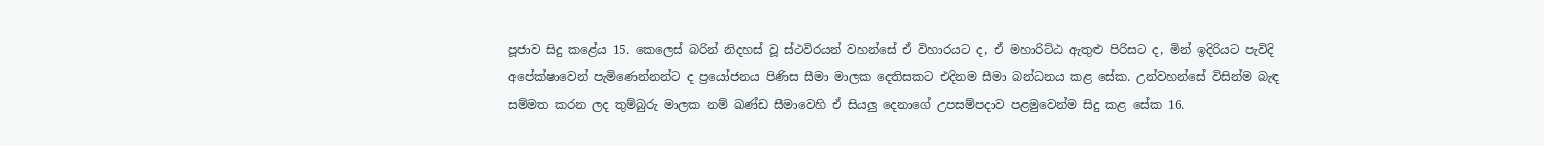පූජාව සිදු කළේය 15. කෙලෙස් බරින් නිදහස් වූ ස්ථවිරයන් වහන්සේ ඒ විහාරයට ද, ඒ මහාරිට්ඨ ඇතුළු පිරිසට ද, මින් ඉදිරියට පැවිදි අපේක්ෂාවෙන් පැමිණෙන්නන්ට ද ප්‍රයෝජනය පිණිස සීමා මාලක දෙතිසකට එදිනම සීමා බන්ධනය කළ සේක. උන්වහන්සේ විසින්ම බැඳ සම්මත කරන ලද තුම්බුරු මාලක නම් ඛණ්ඩ සීමාවෙහි ඒ සියලු දෙනාගේ උපසම්පදාව පළමුවෙන්ම සිදු කළ සේක 16.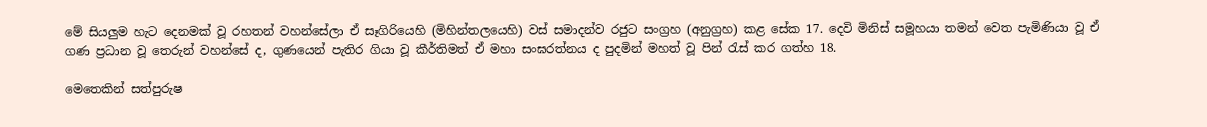මේ සියලුම හැට දෙනමක් වූ රහතන් වහන්සේලා ඒ සෑගිරියෙහි (මිහින්තලයෙහි) වස් සමාදන්ව රජුට සංග්‍රහ (අනුග්‍රහ) කළ සේක 17. දෙවි මිනිස් සමූහයා තමන් වෙත පැමිණියා වූ ඒ ගණ ප්‍රධාන වූ තෙරුන් වහන්සේ ද, ගුණයෙන් පැතිර ගියා වූ කීර්තිමත් ඒ මහා සංඝරත්නය ද පුදමින් මහත් වූ පින් රැස් කර ගත්හ 18.

මෙතෙකින් සත්පුරුෂ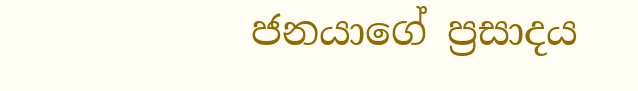ජනයාගේ ප්‍රසාදය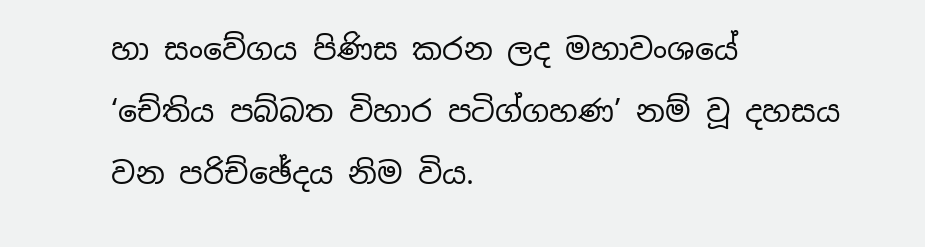හා සංවේගය පිණිස කරන ලද මහාවංශයේ ‘චේතිය පබ්බත විහාර පටිග්ගහණ’ නම් වූ දහසය වන පරිච්ඡේදය නිම විය.